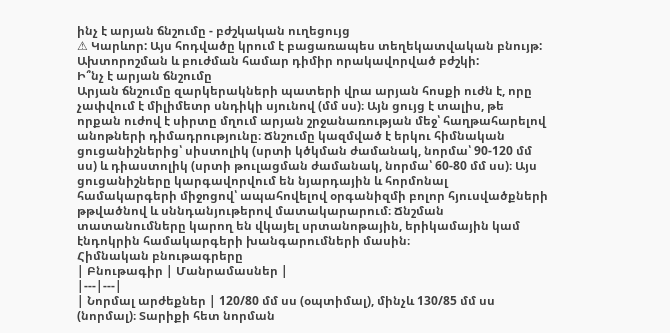ինչ է արյան ճնշումը - բժշկական ուղեցույց
⚠ Կարևոր: Այս հոդվածը կրում է բացառապես տեղեկատվական բնույթ: Ախտորոշման և բուժման համար դիմիր որակավորված բժշկի:
Ի՞նչ է արյան ճնշումը
Արյան ճնշումը զարկերակների պատերի վրա արյան հոսքի ուժն է, որը չափվում է միլիմետր սնդիկի սյունով (մմ սս)։ Այն ցույց է տալիս, թե որքան ուժով է սիրտը մղում արյան շրջանառության մեջ՝ հաղթահարելով անոթների դիմադրությունը։ Ճնշումը կազմված է երկու հիմնական ցուցանիշներից՝ սիստոլիկ (սրտի կծկման ժամանակ, նորմա՝ 90-120 մմ սս) և դիաստոլիկ (սրտի թուլացման ժամանակ, նորմա՝ 60-80 մմ սս)։ Այս ցուցանիշները կարգավորվում են նյարդային և հորմոնալ համակարգերի միջոցով՝ ապահովելով օրգանիզմի բոլոր հյուսվածքների թթվածնով և սննդանյութերով մատակարարում։ Ճնշման տատանումները կարող են վկայել սրտանոթային, երիկամային կամ էնդոկրին համակարգերի խանգարումների մասին։
Հիմնական բնութագրերը
| Բնութագիր | Մանրամասներ |
|---|---|
| Նորմալ արժեքներ | 120/80 մմ սս (օպտիմալ), մինչև 130/85 մմ սս (նորմալ)։ Տարիքի հետ նորման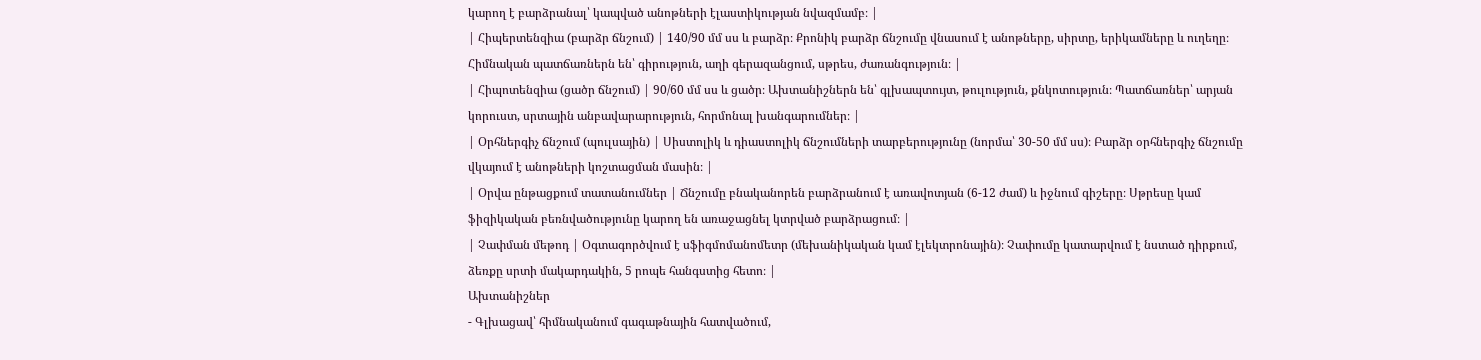կարող է բարձրանալ՝ կապված անոթների էլաստիկության նվազմամբ։ |
| Հիպերտենզիա (բարձր ճնշում) | 140/90 մմ սս և բարձր։ Քրոնիկ բարձր ճնշումը վնասում է անոթները, սիրտը, երիկամները և ուղեղը։ Հիմնական պատճառներն են՝ գիրություն, աղի գերազանցում, սթրես, ժառանգություն։ |
| Հիպոտենզիա (ցածր ճնշում) | 90/60 մմ սս և ցածր։ Ախտանիշներն են՝ գլխապտույտ, թուլություն, քնկոտություն։ Պատճառներ՝ արյան կորուստ, սրտային անբավարարություն, հորմոնալ խանգարումներ։ |
| Օրհներգիչ ճնշում (պուլսային) | Սիստոլիկ և դիաստոլիկ ճնշումների տարբերությունը (նորմա՝ 30-50 մմ սս)։ Բարձր օրհներգիչ ճնշումը վկայում է անոթների կոշտացման մասին։ |
| Օրվա ընթացքում տատանումներ | Ճնշումը բնականորեն բարձրանում է առավոտյան (6-12 ժամ) և իջնում գիշերը։ Սթրեսը կամ ֆիզիկական բեռնվածությունը կարող են առաջացնել կտրված բարձրացում։ |
| Չափման մեթոդ | Օգտագործվում է սֆիգմոմանոմետր (մեխանիկական կամ էլեկտրոնային)։ Չափումը կատարվում է նստած դիրքում, ձեռքը սրտի մակարդակին, 5 րոպե հանգստից հետո։ |
Ախտանիշներ
- Գլխացավ՝ հիմնականում գագաթնային հատվածում,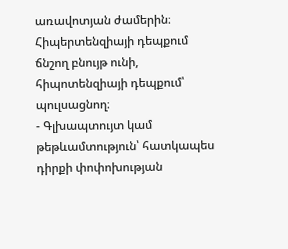առավոտյան ժամերին։ Հիպերտենզիայի դեպքում ճնշող բնույթ ունի, հիպոտենզիայի դեպքում՝ պուլսացնող։
- Գլխապտույտ կամ թեթևամտություն՝ հատկապես դիրքի փոփոխության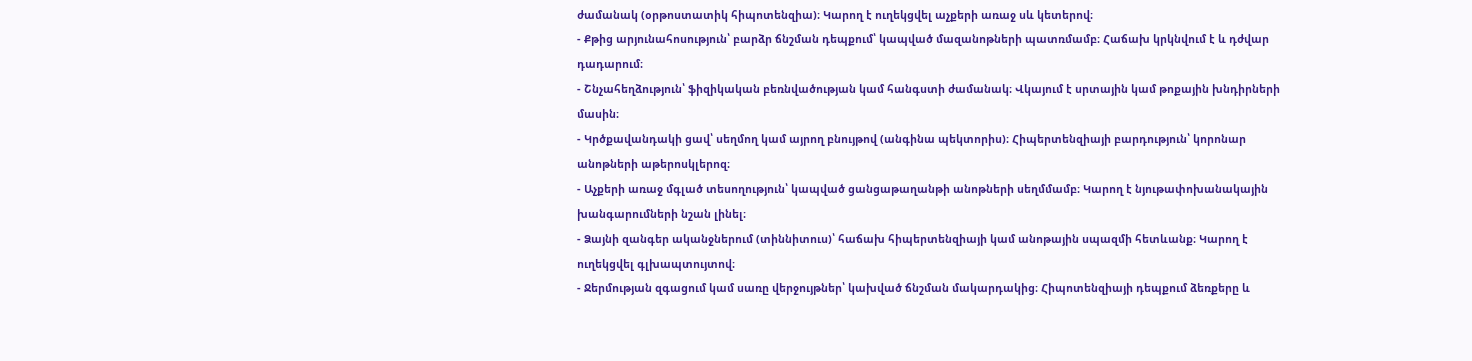ժամանակ (օրթոստատիկ հիպոտենզիա)։ Կարող է ուղեկցվել աչքերի առաջ սև կետերով։
- Քթից արյունահոսություն՝ բարձր ճնշման դեպքում՝ կապված մազանոթների պատռմամբ։ Հաճախ կրկնվում է և դժվար դադարում։
- Շնչահեղձություն՝ ֆիզիկական բեռնվածության կամ հանգստի ժամանակ։ Վկայում է սրտային կամ թոքային խնդիրների մասին։
- Կրծքավանդակի ցավ՝ սեղմող կամ այրող բնույթով (անգինա պեկտորիս)։ Հիպերտենզիայի բարդություն՝ կորոնար անոթների աթերոսկլերոզ։
- Աչքերի առաջ մգլած տեսողություն՝ կապված ցանցաթաղանթի անոթների սեղմմամբ։ Կարող է նյութափոխանակային խանգարումների նշան լինել։
- Ձայնի զանգեր ականջներում (տիննիտուս)՝ հաճախ հիպերտենզիայի կամ անոթային սպազմի հետևանք։ Կարող է ուղեկցվել գլխապտույտով։
- Ջերմության զգացում կամ սառը վերջույթներ՝ կախված ճնշման մակարդակից։ Հիպոտենզիայի դեպքում ձեռքերը և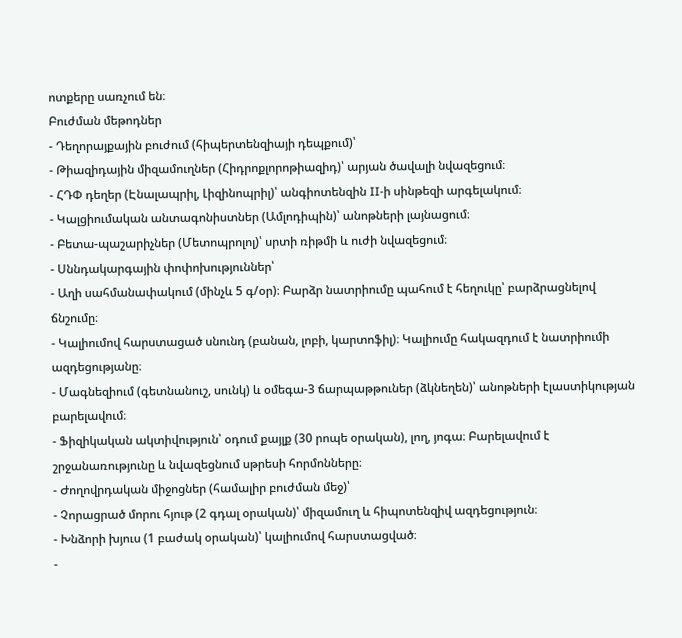ոտքերը սառչում են։
Բուժման մեթոդներ
- Դեղորայքային բուժում (հիպերտենզիայի դեպքում)՝
- Թիազիդային միզամուղներ (Հիդրոքլորոթիազիդ)՝ արյան ծավալի նվազեցում։
- ՀԴՓ դեղեր (Էնալապրիլ, Լիզինոպրիլ)՝ անգիոտենզին II-ի սինթեզի արգելակում։
- Կալցիումական անտագոնիստներ (Ամլոդիպին)՝ անոթների լայնացում։
- Բետա-պաշարիչներ (Մետոպրոլոլ)՝ սրտի ռիթմի և ուժի նվազեցում։
- Սննդակարգային փոփոխություններ՝
- Աղի սահմանափակում (մինչև 5 գ/օր)։ Բարձր նատրիումը պահում է հեղուկը՝ բարձրացնելով ճնշումը։
- Կալիումով հարստացած սնունդ (բանան, լոբի, կարտոֆիլ)։ Կալիումը հակազդում է նատրիումի ազդեցությանը։
- Մագնեզիում (գետնանուշ, սունկ) և օմեգա-3 ճարպաթթուներ (ձկնեղեն)՝ անոթների էլաստիկության բարելավում։
- Ֆիզիկական ակտիվություն՝ օդում քայլք (30 րոպե օրական), լող, յոգա։ Բարելավում է շրջանառությունը և նվազեցնում սթրեսի հորմոնները։
- Ժողովրդական միջոցներ (համալիր բուժման մեջ)՝
- Չորացրած մորու հյութ (2 գդալ օրական)՝ միզամուղ և հիպոտենզիվ ազդեցություն։
- Խնձորի խյուս (1 բաժակ օրական)՝ կալիումով հարստացված։
-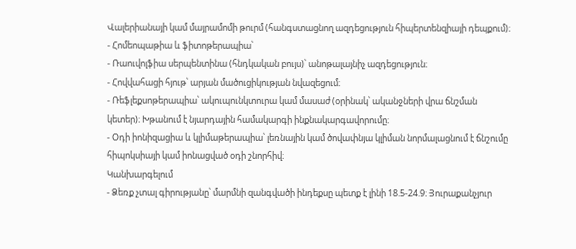Վալերիանայի կամ մայրամոմի թուրմ (հանգստացնող ազդեցություն հիպերտենզիայի դեպքում)։
- Հոմեոպաթիա և ֆիտոթերապիա՝
- Ռաուվոլֆիա սերպենտինա (հնդկական բույս)՝ անոթալայնիչ ազդեցություն։
- Հովվահացի հյութ՝ արյան մածուցիկության նվազեցում։
- Ռեֆլեքսոթերապիա՝ ակուպունկտուրա կամ մասաժ (օրինակ՝ ականջների վրա ճնշման կետեր)։ Խթանում է նյարդային համակարգի ինքնակարգավորումը։
- Օդի իոնիզացիա և կլիմաթերապիա՝ լեռնային կամ ծովափնյա կլիման նորմալացնում է ճնշումը հիպոկսիայի կամ իոնացված օդի շնորհիվ։
Կանխարգելում
- Ձեռք չտալ գիրությանը՝ մարմնի զանգվածի ինդեքսը պետք է լինի 18.5-24.9։ Յուրաքանչյուր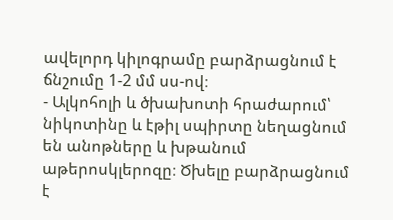ավելորդ կիլոգրամը բարձրացնում է ճնշումը 1-2 մմ սս-ով։
- Ալկոհոլի և ծխախոտի հրաժարում՝ նիկոտինը և էթիլ սպիրտը նեղացնում են անոթները և խթանում աթերոսկլերոզը։ Ծխելը բարձրացնում է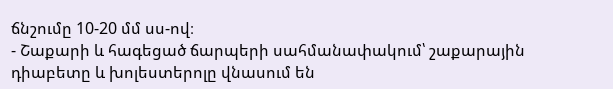ճնշումը 10-20 մմ սս-ով։
- Շաքարի և հագեցած ճարպերի սահմանափակում՝ շաքարային դիաբետը և խոլեստերոլը վնասում են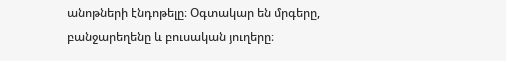անոթների էնդոթելը։ Օգտակար են մրգերը, բանջարեղենը և բուսական յուղերը։